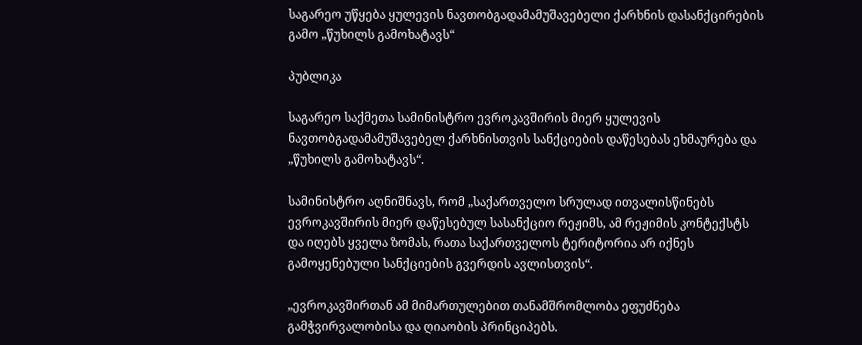საგარეო უწყება ყულევის ნავთობგადამამუშავებელი ქარხნის დასანქცირების გამო „წუხილს გამოხატავს“

პუბლიკა

საგარეო საქმეთა სამინისტრო ევროკავშირის მიერ ყულევის ნავთობგადამამუშავებელ ქარხნისთვის სანქციების დაწესებას ეხმაურება და „წუხილს გამოხატავს“.

სამინისტრო აღნიშნავს, რომ „საქართველო სრულად ითვალისწინებს ევროკავშირის მიერ დაწესებულ სასანქციო რეჟიმს, ამ რეჟიმის კონტექსტს და იღებს ყველა ზომას, რათა საქართველოს ტერიტორია არ იქნეს გამოყენებული სანქციების გვერდის ავლისთვის“.

„ევროკავშირთან ამ მიმართულებით თანამშრომლობა ეფუძნება გამჭვირვალობისა და ღიაობის პრინციპებს.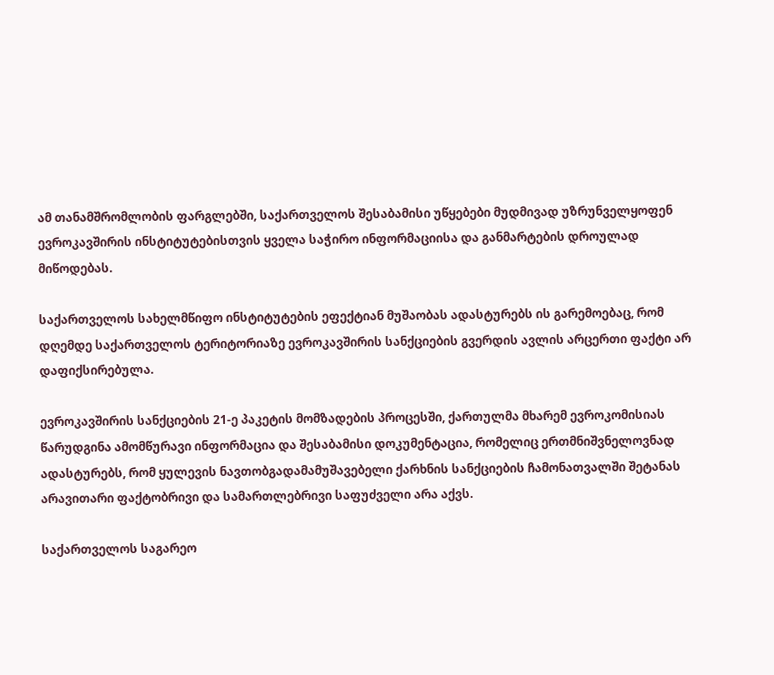ამ თანამშრომლობის ფარგლებში, საქართველოს შესაბამისი უწყებები მუდმივად უზრუნველყოფენ ევროკავშირის ინსტიტუტებისთვის ყველა საჭირო ინფორმაციისა და განმარტების დროულად მიწოდებას.

საქართველოს სახელმწიფო ინსტიტუტების ეფექტიან მუშაობას ადასტურებს ის გარემოებაც, რომ დღემდე საქართველოს ტერიტორიაზე ევროკავშირის სანქციების გვერდის ავლის არცერთი ფაქტი არ დაფიქსირებულა.

ევროკავშირის სანქციების 21-ე პაკეტის მომზადების პროცესში, ქართულმა მხარემ ევროკომისიას წარუდგინა ამომწურავი ინფორმაცია და შესაბამისი დოკუმენტაცია, რომელიც ერთმნიშვნელოვნად ადასტურებს, რომ ყულევის ნავთობგადამამუშავებელი ქარხნის სანქციების ჩამონათვალში შეტანას არავითარი ფაქტობრივი და სამართლებრივი საფუძველი არა აქვს.

საქართველოს საგარეო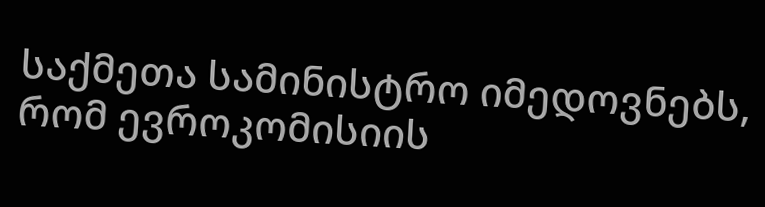საქმეთა სამინისტრო იმედოვნებს, რომ ევროკომისიის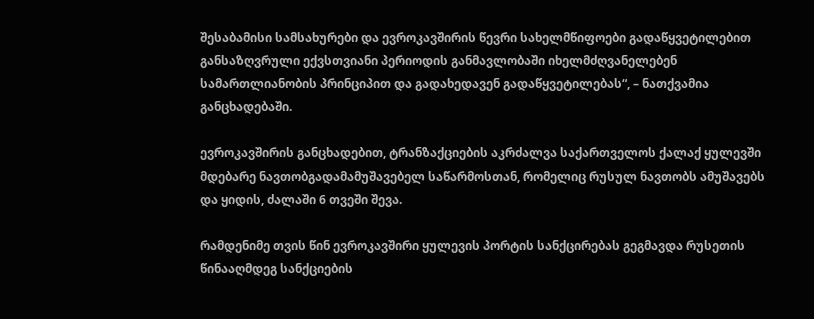შესაბამისი სამსახურები და ევროკავშირის წევრი სახელმწიფოები გადაწყვეტილებით განსაზღვრული ექვსთვიანი პერიოდის განმავლობაში იხელმძღვანელებენ სამართლიანობის პრინციპით და გადახედავენ გადაწყვეტილებას“, – ნათქვამია განცხადებაში.

ევროკავშირის განცხადებით, ტრანზაქციების აკრძალვა საქართველოს ქალაქ ყულევში მდებარე ნავთობგადამამუშავებელ საწარმოსთან, რომელიც რუსულ ნავთობს ამუშავებს და ყიდის, ძალაში 6 თვეში შევა.

რამდენიმე თვის წინ ევროკავშირი ყულევის პორტის სანქცირებას გეგმავდა რუსეთის წინააღმდეგ სანქციების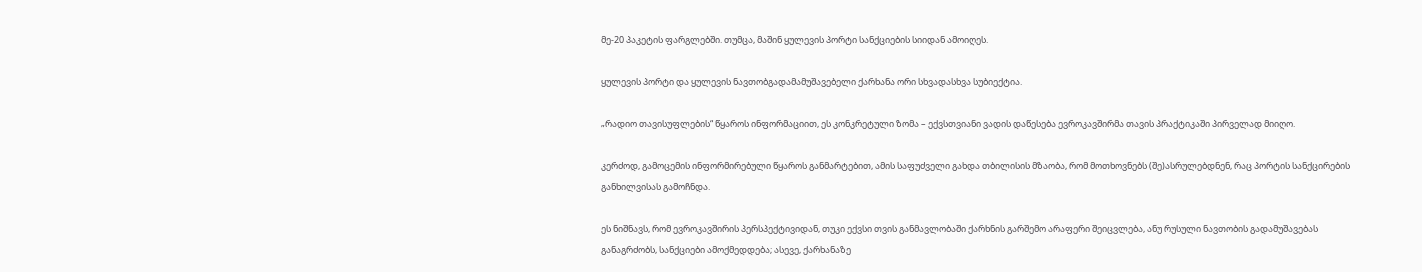მე-20 პაკეტის ფარგლებში. თუმცა, მაშინ ყულევის პორტი სანქციების სიიდან ამოიღეს.

ყულევის პორტი და ყულევის ნავთობგადამამუშავებელი ქარხანა ორი სხვადასხვა სუბიექტია.

„რადიო თავისუფლების“ წყაროს ინფორმაციით, ეს კონკრეტული ზომა – ექვსთვიანი ვადის დაწესება ევროკავშირმა თავის პრაქტიკაში პირველად მიიღო.

კერძოდ, გამოცემის ინფორმირებული წყაროს განმარტებით, ამის საფუძველი გახდა თბილისის მზაობა, რომ მოთხოვნებს (შე)ასრულებდნენ, რაც პორტის სანქცირების განხილვისას გამოჩნდა.

ეს ნიშნავს, რომ ევროკავშირის პერსპექტივიდან, თუკი ექვსი თვის განმავლობაში ქარხნის გარშემო არაფერი შეიცვლება, ანუ რუსული ნავთობის გადამუშავებას განაგრძობს, სანქციები ამოქმედდება; ასევე, ქარხანაზე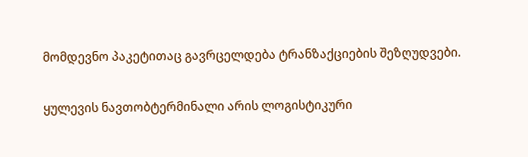მომდევნო პაკეტითაც გავრცელდება ტრანზაქციების შეზღუდვები.

ყულევის ნავთობტერმინალი არის ლოგისტიკური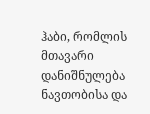ჰაბი, რომლის მთავარი დანიშნულება ნავთობისა და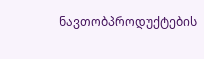ნავთობპროდუქტების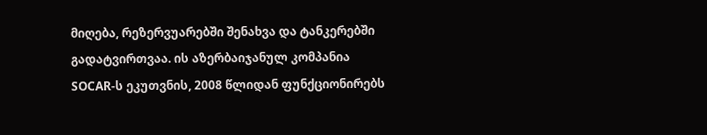მიღება, რეზერვუარებში შენახვა და ტანკერებში გადატვირთვაა. ის აზერბაიჯანულ კომპანია SOCAR-ს ეკუთვნის, 2008 წლიდან ფუნქციონირებს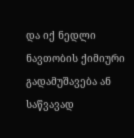და იქ ნედლი ნავთობის ქიმიური გადამუშავება ან საწვავად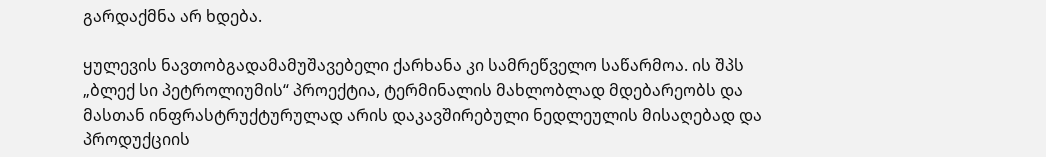გარდაქმნა არ ხდება.

ყულევის ნავთობგადამამუშავებელი ქარხანა კი სამრეწველო საწარმოა. ის შპს „ბლექ სი პეტროლიუმის“ პროექტია, ტერმინალის მახლობლად მდებარეობს და მასთან ინფრასტრუქტურულად არის დაკავშირებული ნედლეულის მისაღებად და პროდუქციის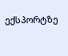ექსპორტზე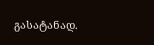გასატანად.